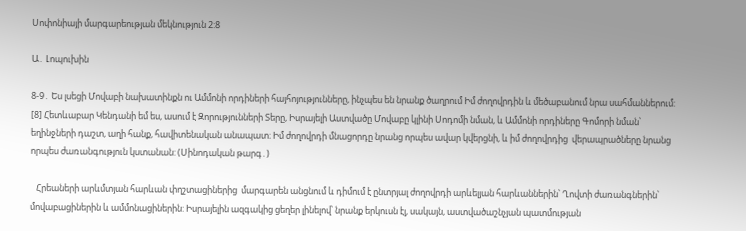Սոփոնիայի մարգարեության մեկնություն 2:8

Ա․ Լոպուխին

8-9․ Ես լսեցի Մովաբի նախատինքն ու Ամմոնի որդիների հայհոյությունները, ինչպես են նրանք ծաղրում Իմ ժողովրդին և մեծաբանում նրա սահմաններում: [8] Հետևաբար Կենդանի եմ ես, ասում է Զորությունների Տերը, Իսրայելի Աստվածը Մովաբը կլինի Սոդոմի նման, և Ամմոնի որդիները Գոմորի նման՝ եղինջների դաշտ, աղի հանք, հավիտենական անապատ։ Իմ ժողովրդի մնացորդը նրանց որպես ավար կվերցնի, և իմ ժողովրդից  վերապրածները նրանց որպես ժառանգություն կստանան: (Սինոդական թարգ․)

   Հրեաների արևմտյան հարևան փղշտացիներից  մարգարեն անցնում և դիմում է ընտրյալ ժողովրդի արևելյան հարևաններին՝ Ղովտի ժառանգներին՝ մովաբացիներին և ամմոնացիներին: Իսրայելին ազգակից ցեղեր լինելով՝ նրանք երկուսն էլ, սակայն, աստվածաշնչյան պատմության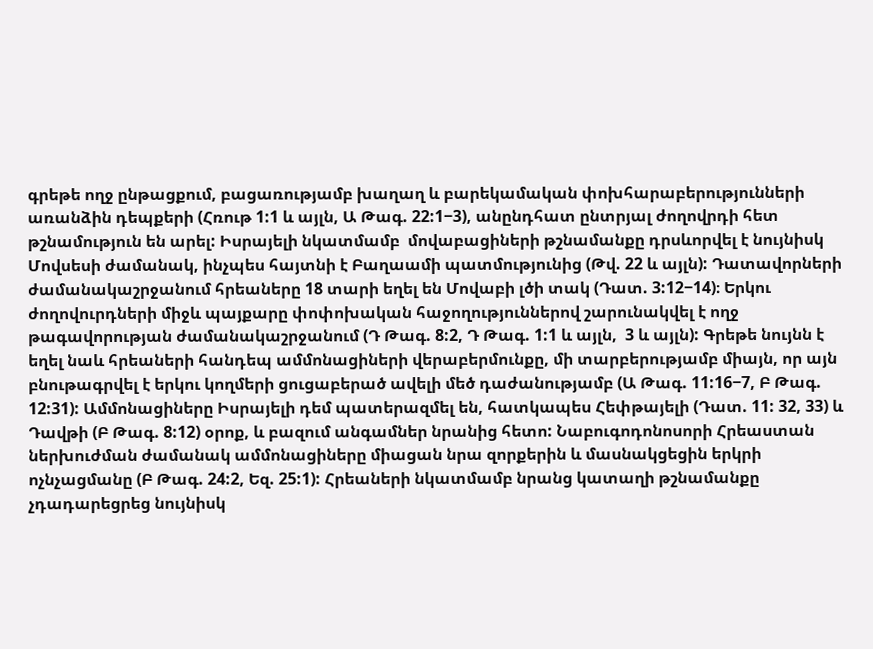գրեթե ողջ ընթացքում, բացառությամբ խաղաղ և բարեկամական փոխհարաբերությունների  առանձին դեպքերի (Հռութ 1:1 և այլն, Ա Թագ. 22:1−3), անընդհատ ընտրյալ ժողովրդի հետ թշնամություն են արել: Իսրայելի նկատմամբ  մովաբացիների թշնամանքը դրսևորվել է նույնիսկ Մովսեսի ժամանակ, ինչպես հայտնի է Բաղաամի պատմությունից (Թվ. 22 և այլն): Դատավորների ժամանակաշրջանում հրեաները 18 տարի եղել են Մովաբի լծի տակ (Դատ. 3:12−14)։ Երկու ժողովուրդների միջև պայքարը փոփոխական հաջողություններով շարունակվել է ողջ թագավորության ժամանակաշրջանում (Դ Թագ. 8:2, Դ Թագ. 1:1 և այլն,  3 և այլն): Գրեթե նույնն է եղել նաև հրեաների հանդեպ ամմոնացիների վերաբերմունքը, մի տարբերությամբ միայն, որ այն բնութագրվել է երկու կողմերի ցուցաբերած ավելի մեծ դաժանությամբ (Ա Թագ. 11:16−7, Բ Թագ. 12:31): Ամմոնացիները Իսրայելի դեմ պատերազմել են, հատկապես Հեփթայելի (Դատ. 11: 32, 33) և Դավթի (Բ Թագ. 8:12) օրոք, և բազում անգամներ նրանից հետո: Նաբուգոդոնոսորի Հրեաստան ներխուժման ժամանակ ամմոնացիները միացան նրա զորքերին և մասնակցեցին երկրի ոչնչացմանը (Բ Թագ. 24:2, Եզ. 25:1): Հրեաների նկատմամբ նրանց կատաղի թշնամանքը չդադարեցրեց նույնիսկ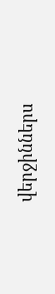վերջիններս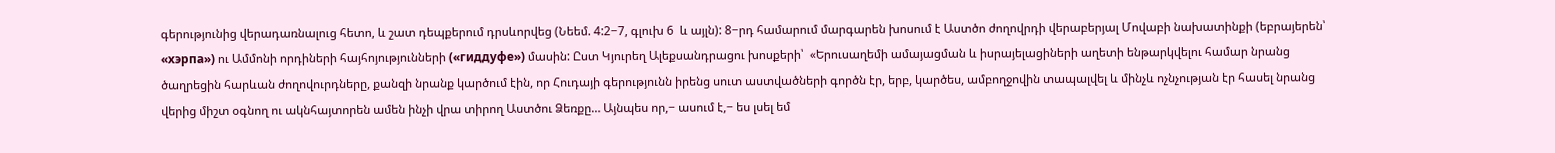գերությունից վերադառնալուց հետո, և շատ դեպքերում դրսևորվեց (Նեեմ. 4:2−7, գլուխ 6  և այլն): 8−րդ համարում մարգարեն խոսում է Աստծո ժողովրդի վերաբերյալ Մովաբի նախատինքի (եբրայերեն՝ «хэрпа») ու Ամմոնի որդիների հայհոյությունների («гиддуфе») մասին: Ըստ Կյուրեղ Ալեքսանդրացու խոսքերի՝  «Երուսաղեմի ամայացման և իսրայելացիների աղետի ենթարկվելու համար նրանց ծաղրեցին հարևան ժողովուրդները, քանզի նրանք կարծում էին, որ Հուդայի գերությունն իրենց սուտ աստվածների գործն էր, երբ, կարծես, ամբողջովին տապալվել և մինչև ոչնչության էր հասել նրանց վերից միշտ օգնող ու ակնհայտորեն ամեն ինչի վրա տիրող Աստծու Ձեռքը… Այնպես որ,− ասում է,− ես լսել եմ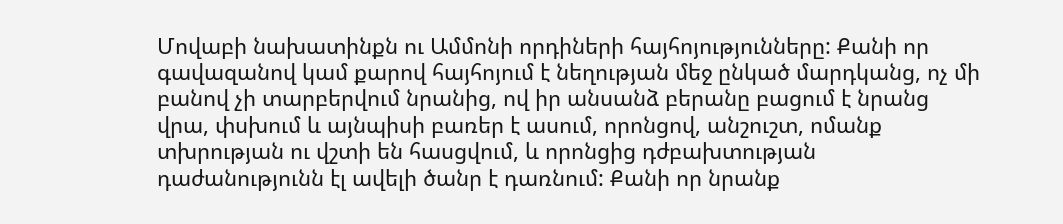Մովաբի նախատինքն ու Ամմոնի որդիների հայհոյությունները: Քանի որ գավազանով կամ քարով հայհոյում է նեղության մեջ ընկած մարդկանց, ոչ մի բանով չի տարբերվում նրանից, ով իր անսանձ բերանը բացում է նրանց վրա, փսխում և այնպիսի բառեր է ասում, որոնցով, անշուշտ, ոմանք տխրության ու վշտի են հասցվում, և որոնցից դժբախտության դաժանությունն էլ ավելի ծանր է դառնում: Քանի որ նրանք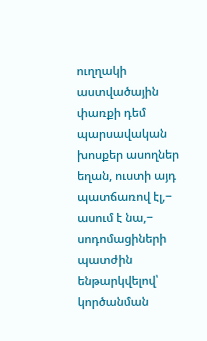ուղղակի աստվածային փառքի դեմ պարսավական խոսքեր ասողներ եղան, ուստի այդ պատճառով էլ,− ասում է նա,− սոդոմացիների պատժին ենթարկվելով՝ կործանման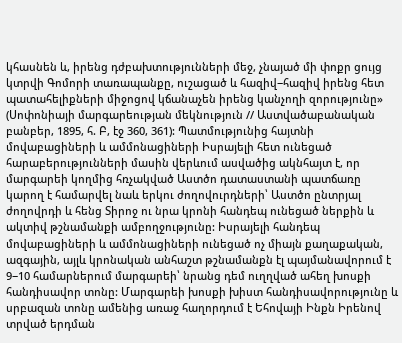կհասնեն և, իրենց դժբախտությունների մեջ, չնայած մի փոքր ցույց կտրվի Գոմորի տառապանքը, ուշացած և հազիվ−հազիվ իրենց հետ պատահելիքների միջոցով կճանաչեն իրենց կանչողի զորությունը» (Սոփոնիայի մարգարեության մեկնություն // Աստվածաբանական բանբեր, 1895, հ. Բ, էջ 360, 361): Պատմությունից հայտնի մովաբացիների և ամմոնացիների Իսրայելի հետ ունեցած հարաբերությունների մասին վերևում ասվածից ակնհայտ է, որ մարգարեի կողմից հռչակված Աստծո դատաստանի պատճառը կարող է համարվել նաև երկու ժողովուրդների՝ Աստծո ընտրյալ ժողովրդի և հենց Տիրոջ ու նրա կրոնի հանդեպ ունեցած ներքին և ակտիվ թշնամանքի ամբողջությունը: Իսրայելի հանդեպ մովաբացիների և ամմոնացիների ունեցած ոչ միայն քաղաքական, ազգային, այլև կրոնական անհաշտ թշնամանքն էլ պայմանավորում է  9−10 համարներում մարգարեի՝ նրանց դեմ ուղղված ահեղ խոսքի հանդիսավոր տոնը: Մարգարեի խոսքի խիստ հանդիսավորությունը և սրբազան տոնը ամենից առաջ հաղորդում է Եհովայի Ինքն Իրենով տրված երդման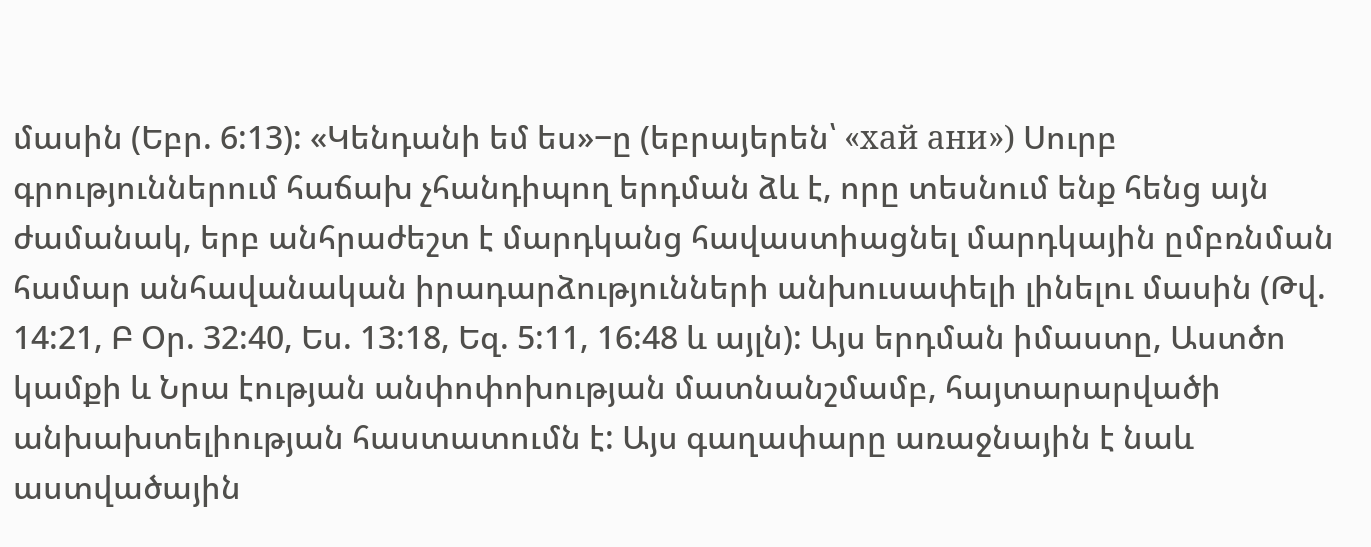մասին (Եբր. 6:13): «Կենդանի եմ ես»−ը (եբրայերեն՝ «хай ани») Սուրբ գրություններում հաճախ չհանդիպող երդման ձև է, որը տեսնում ենք հենց այն ժամանակ, երբ անհրաժեշտ է մարդկանց հավաստիացնել մարդկային ըմբռնման համար անհավանական իրադարձությունների անխուսափելի լինելու մասին (Թվ. 14:21, Բ Օր. 32:40, Ես. 13:18, Եզ. 5:11, 16:48 և այլն): Այս երդման իմաստը, Աստծո կամքի և Նրա էության անփոփոխության մատնանշմամբ, հայտարարվածի անխախտելիության հաստատումն է: Այս գաղափարը առաջնային է նաև աստվածային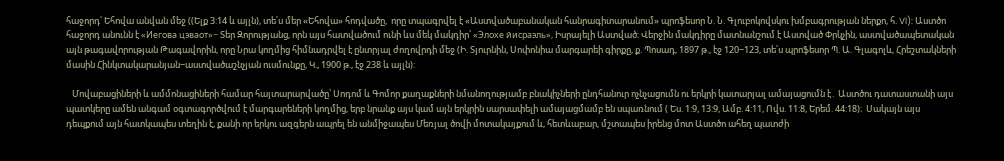հաջորդ՝ Եհովա անվան մեջ ((Ելք 3:14 և այլն), տե՛ս մեր «Եհովա» հոդվածը,  որը տպագրվել է «Աստվածաբանական հանրագիտարանում» պրոֆեսոր Ն. Ն. Գլուբոկովսկու խմբագրության ներքո, հ. VI): Աստծո հաջորդ անունն է «Иегова цэваот»− Տեր Զորությանց, որն այս հատվածում ունի ևս մեկ մակդիր՝ «Элохе йисраэль», Իսրայելի Աստված։ Վերջին մակդիրը մատնանշում է Աստված Փրկչին, աստվածապետական այն թագավորության Թագավորին, որը Նրա կողմից հիմնադրվել է ընտրյալ ժողովրդի մեջ (Ի. Տյուրնին, Սոփոնիա մարգարեի գիրքը, ք. Պոսադ, 1897 թ., էջ 120−123, տե՛ս պրոֆեսոր Պ. Ա. Գլագոլև, Հրեշտակների մասին Հինկտակարանյան−աստվածաշնչյան ուսմունքը, Կ., 1900 թ., էջ 238 և այլն):

   Մովաբացիների և ամմոնացիների համար հայտարարվածը՝ Սոդոմ և Գոմոր քաղաքների նմանողությամբ բնակիչների ընդհանուր ոչնչացումն ու երկրի կատարյալ ամայացումն է․ Աստծու դատաստանի այս պատկերը ամեն անգամ օգտագործվում է մարգարեների կողմից, երբ նրանք այս կամ այն երկրին սարսափելի ամայացմամբ են սպառնում ( Ես. 1:9, 13:9, Ամբ. 4:11, Ովս. 11:8, Երեմ. 44:18)։  Սակայն այս դեպքում այն հատկապես տեղին է, քանի որ երկու ազգերն ապրել են անմիջապես Մեռյալ ծովի մոտակայքում և, հետևաբար, մշտապես իրենց մոտ Աստծո ահեղ պատժի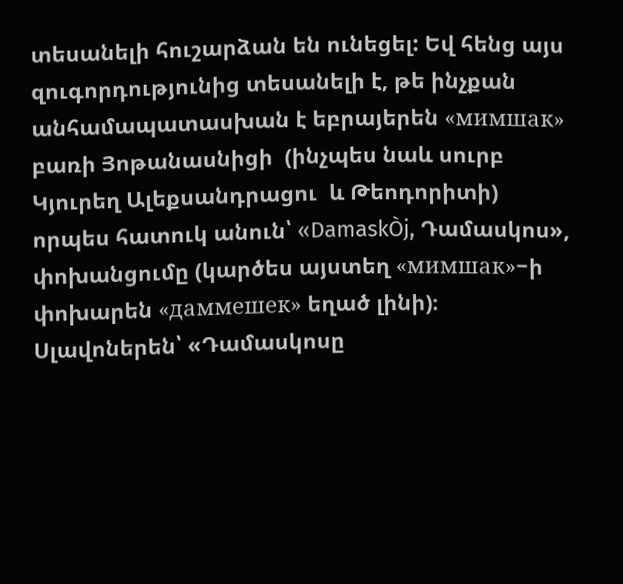տեսանելի հուշարձան են ունեցել: Եվ հենց այս զուգորդությունից տեսանելի է, թե ինչքան անհամապատասխան է եբրայերեն «мимшак» բառի Յոթանասնիցի  (ինչպես նաև սուրբ Կյուրեղ Ալեքսանդրացու  և Թեոդորիտի) որպես հատուկ անուն՝ «DamaskÒj, Դամասկոս», փոխանցումը (կարծես այստեղ «мимшак»−ի փոխարեն «даммешек» եղած լինի)։ Սլավոներեն՝ «Դամասկոսը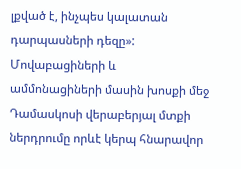լքված է, ինչպես կալատան դարպասների դեզը»: Մովաբացիների և  ամմոնացիների մասին խոսքի մեջ  Դամասկոսի վերաբերյալ մտքի ներդրումը որևէ կերպ հնարավոր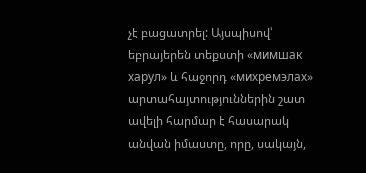չէ բացատրել: Այսպիսով՝  եբրայերեն տեքստի «мимшак харул» և հաջորդ «михремэлах» արտահայտություններին շատ ավելի հարմար է հասարակ անվան իմաստը, որը, սակայն,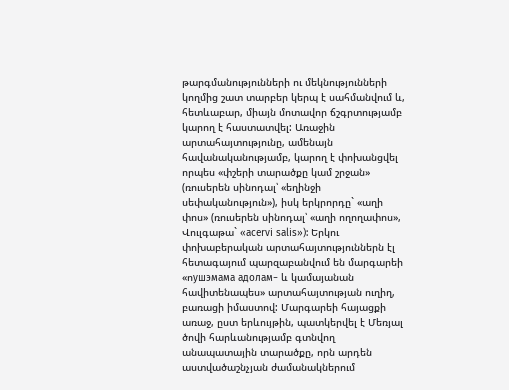թարգմանությունների ու մեկնությունների կողմից շատ տարբեր կերպ է սահմանվում և, հետևաբար, միայն մոտավոր ճշգրտությամբ կարող է հաստատվել: Առաջին արտահայտությունը, ամենայն հավանականությամբ, կարող է փոխանցվել որպես «փշերի տարածքը կամ շրջան» (ռուսերեն սինոդալ՝ «եղինջի սեփականություն»), իսկ երկրորդը` «աղի փոս» (ռուսերեն սինոդալ՝ «աղի ողողափոս», Վուլգաթա` «acervi salis»): Երկու փոխաբերական արտահայտություններն էլ հետագայում պարզաբանվում են մարգարեի «ոушэмама адолам− և կամայանան հավիտենապես» արտահայտության ուղիղ, բառացի իմաստով: Մարգարեի հայացքի առաջ, ըստ երևույթին, պատկերվել է Մեռյալ ծովի հարևանությամբ գտնվող անապատային տարածքը, որն արդեն աստվածաշնչյան ժամանակներում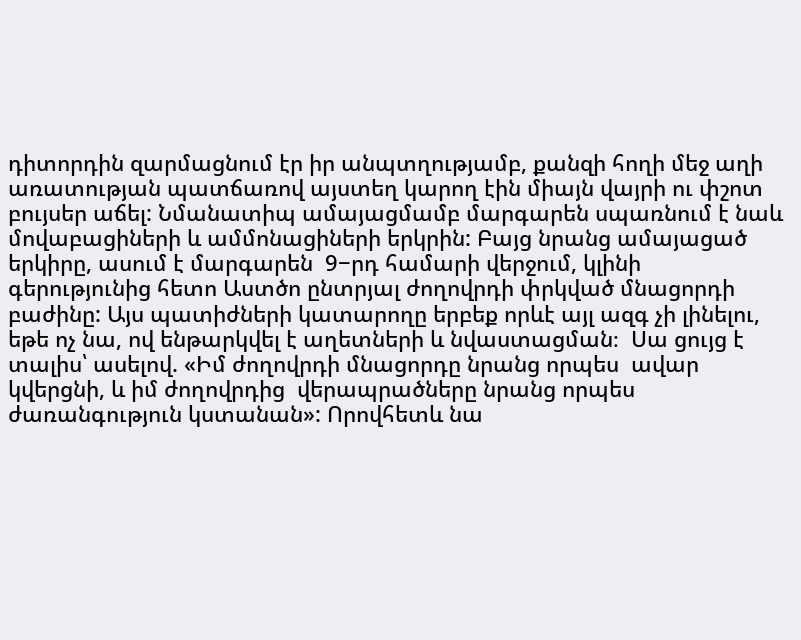դիտորդին զարմացնում էր իր անպտղությամբ, քանզի հողի մեջ աղի առատության պատճառով այստեղ կարող էին միայն վայրի ու փշոտ բույսեր աճել: Նմանատիպ ամայացմամբ մարգարեն սպառնում է նաև մովաբացիների և ամմոնացիների երկրին: Բայց նրանց ամայացած երկիրը, ասում է մարգարեն  9−րդ համարի վերջում, կլինի գերությունից հետո Աստծո ընտրյալ ժողովրդի փրկված մնացորդի բաժինը: Այս պատիժների կատարողը երբեք որևէ այլ ազգ չի լինելու, եթե ոչ նա, ով ենթարկվել է աղետների և նվաստացման։  Սա ցույց է տալիս՝ ասելով. «Իմ ժողովրդի մնացորդը նրանց որպես  ավար կվերցնի, և իմ ժողովրդից  վերապրածները նրանց որպես ժառանգություն կստանան»: Որովհետև նա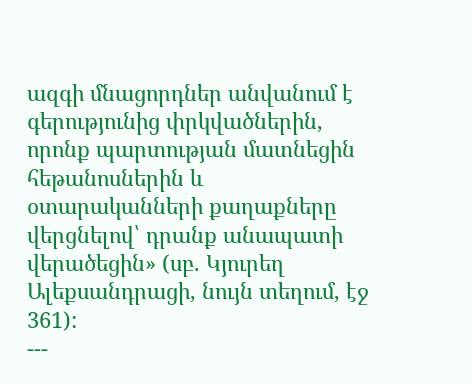ազգի մնացորդներ անվանում է գերությունից փրկվածներին, որոնք պարտության մատնեցին հեթանոսներին և օտարականների քաղաքները վերցնելով՝ դրանք անապատի վերածեցին» (սբ. Կյուրեղ Ալեքսանդրացի, նույն տեղում, էջ 361):
---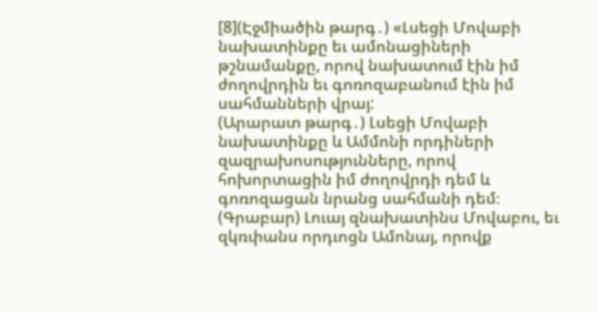[8](Էջմիածին թարգ․) «Լսեցի Մովաբի նախատինքը եւ ամոնացիների թշնամանքը, որով նախատում էին իմ ժողովրդին եւ գոռոզաբանում էին իմ սահմանների վրայ:
(Արարատ թարգ․) Լսեցի Մովաբի նախատինքը և Ամմոնի որդիների զազրախոսությունները, որով հոխորտացին իմ ժողովրդի դեմ և գոռոզացան նրանց սահմանի դեմ։
(Գրաբար) Լուայ զնախատինս Մովաբու, եւ զկռփանս որդւոցն Ամոնայ, որովք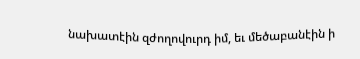նախատէին զժողովուրդ իմ, եւ մեծաբանէին ի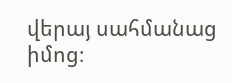վերայ սահմանաց իմոց։